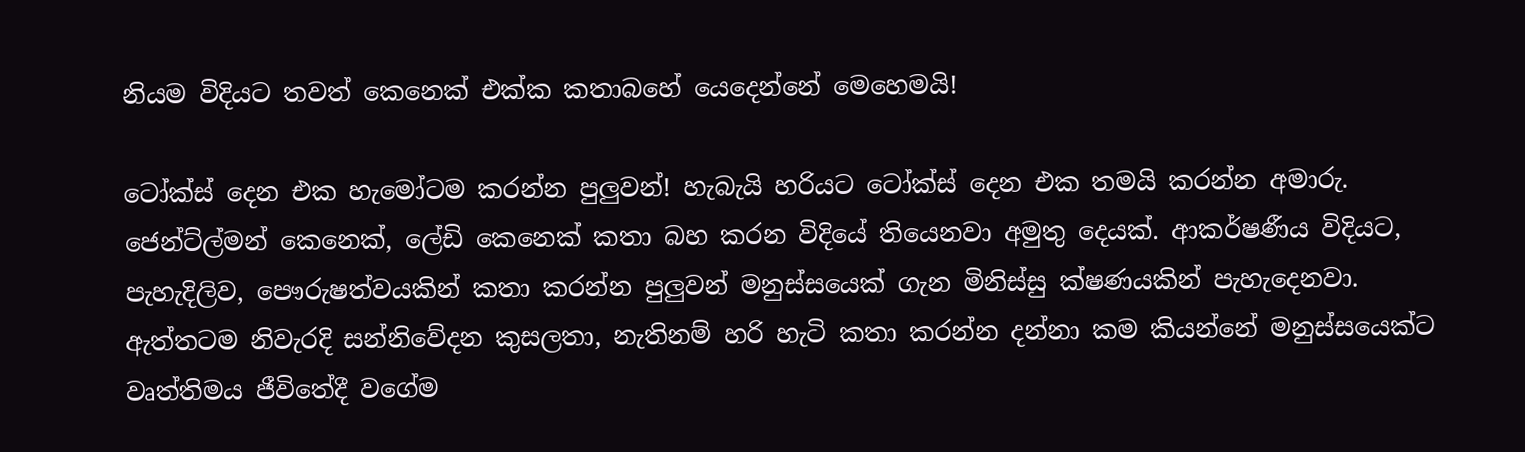නියම විදියට තවත් කෙනෙක් එක්ක කතාබහේ යෙදෙන්නේ මෙහෙමයි!

ටෝක්ස් දෙන එක හැමෝටම කරන්න පුලුවන්! හැබැයි හරියට ටෝක්ස් දෙන එක තමයි කරන්න අමාරු. ජෙන්ට්ල්මන් කෙනෙක්, ලේඩි කෙනෙක් කතා බහ කරන විදියේ තියෙනවා අමුතු දෙයක්. ආකර්ෂණීය විදියට, පැහැදිලිව, පෞරුෂත්වයකින් කතා කරන්න පුලුවන් මනුස්සයෙක් ගැන මිනිස්සු ක්ෂණයකින් පැහැදෙනවා. ඇත්තටම නිවැරදි සන්නිවේදන කුසලතා, නැතිනම් හරි හැටි කතා කරන්න දන්නා කම කියන්නේ මනුස්සයෙක්ට වෘත්තිමය ජීවිතේදී වගේම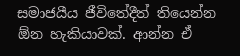සමාජයීය ජීවිතේදීත් තියෙන්න ඕන හැකියාවක්. ආන්න ඒ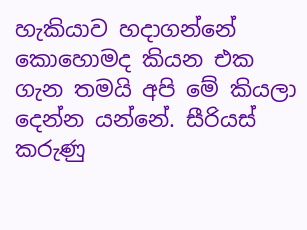හැකියාව හදාගන්නේ කොහොමද කියන එක ගැන තමයි අපි මේ කියලා දෙන්න යන්නේ. සීරියස් කරුණු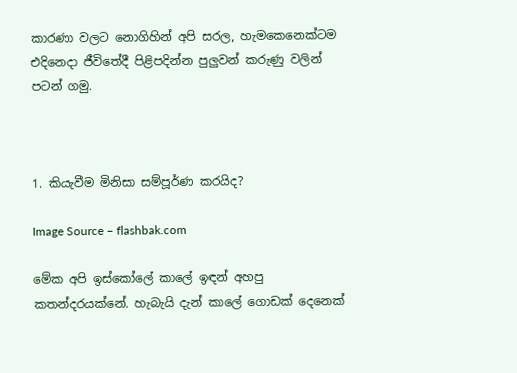කාරණා වලට නොගිහින් අපි සරල, හැමකෙනෙක්ටම එදිනෙදා ජීවිතේදී පිළිපදින්න පුලුවන් කරුණු වලින් පටන් ගමු.



1. කියැවීම මිනිසා සම්පූර්ණ කරයිද?

Image Source – flashbak.com

මේක අපි ඉස්කෝලේ කාලේ ඉඳන් අහපු කතන්දරයක්නේ. හැබැයි දැන් කාලේ ගොඩක් දෙනෙක්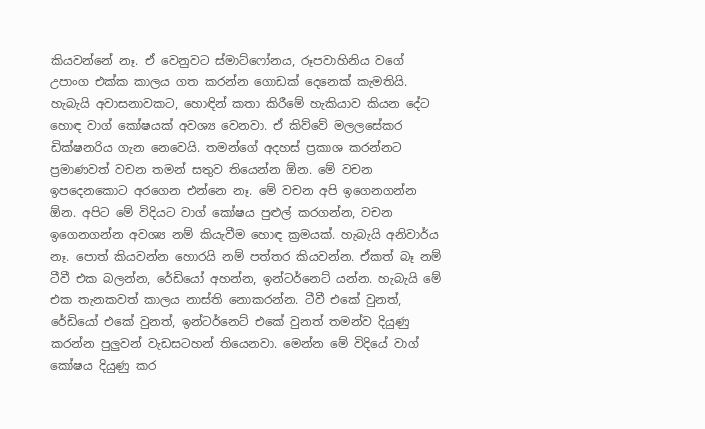කියවන්නේ නෑ. ඒ වෙනුවට ස්මාට්ෆෝනය, රූපවාහිනිය වගේ උපාංග එක්ක කාලය ගත කරන්න ගොඩක් දෙනෙක් කැමතියි. හැබැයි අවාසනාවකට, හොඳින් කතා කිරීමේ හැකියාව කියන දේට හොඳ වාග් කෝෂයක් අවශ්‍ය වෙනවා. ඒ කිව්වේ මලලසේකර ඩික්ෂනරිය ගැන නෙවෙයි. තමන්ගේ අදහස් ප්‍රකාශ කරන්නට ප්‍රමාණවත් වචන තමන් සතුව තියෙන්න ඕන. මේ වචන ඉපදෙනකොට අරගෙන එන්නෙ නෑ. මේ වචන අපි ඉගෙනගන්න ඕන. අපිට මේ විදියට වාග් කෝෂය පුළුල් කරගන්න, වචන ඉගෙනගන්න අවශ්‍ය නම් කියැවීම හොඳ ක්‍රමයක්. හැබැයි අනිවාර්ය නෑ. පොත් කියවන්න හොරයි නම් පත්තර කියවන්න. ඒකත් බෑ නම් ටීවී එක බලන්න, රේඩියෝ අහන්න, ඉන්ටර්නෙට් යන්න. හැබැයි මේ එක තැනකවත් කාලය නාස්ති නොකරන්න. ටීවී එකේ වුනත්, රේඩියෝ එකේ වුනත්, ඉන්ටර්නෙට් එකේ වුනත් තමන්ව දියුණු කරන්න පුලුවන් වැඩසටහන් තියෙනවා. මෙන්න මේ විදියේ වාග් කෝෂය දියුණු කර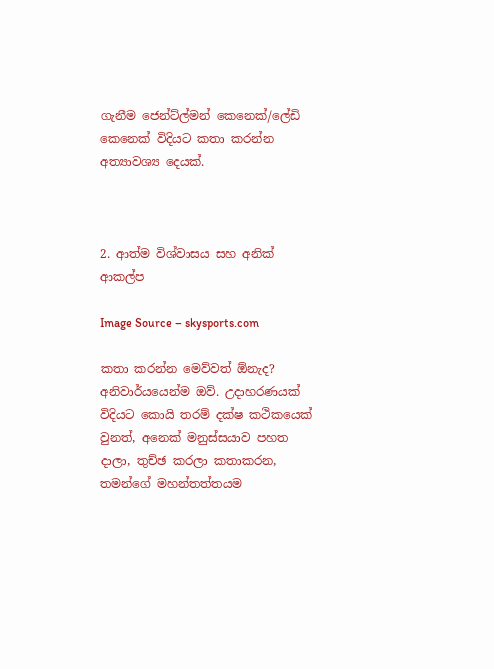ගැනීම ජෙන්ට්ල්මන් කෙනෙක්/ලේඩි කෙනෙක් විදියට කතා කරන්න අත්‍යාවශ්‍ය දෙයක්.



2. ආත්ම විශ්වාසය සහ අනික් ආකල්ප

Image Source – skysports.com

කතා කරන්න මෙව්වත් ඕනැද? අනිවාර්යයෙන්ම ඔව්. උදාහරණයක් විදියට කොයි තරම් දක්ෂ කථිකයෙක් වුනත්, අනෙක් මනුස්සයාව පහත දාලා, තුච්ඡ කරලා කතාකරන, තමන්ගේ මහන්තත්තයම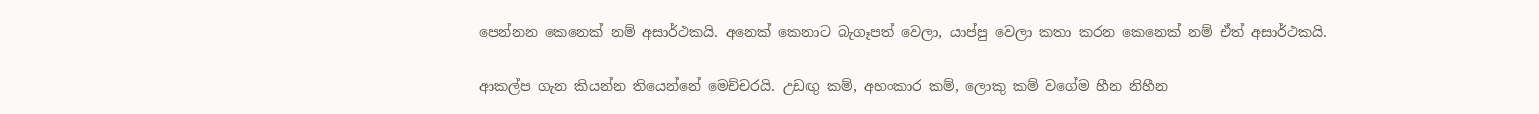පෙන්නන කෙනෙක් නම් අසාර්ථකයි. අනෙක් කෙනාට බැගෑපත් වෙලා, යාප්පු වෙලා කතා කරන කෙනෙක් නම් ඒත් අසාර්ථකයි.

ආකල්ප ගැන කියන්න තියෙන්නේ මෙච්චරයි. උඩඟු කම්, අහංකාර කම්, ලොකු කම් වගේම හීන නිහීන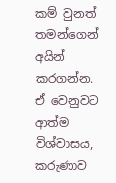කම් වුනත් තමන්ගෙන් අයින් කරගන්න. ඒ වෙනුවට ආත්ම විශ්වාසය, කරුණාව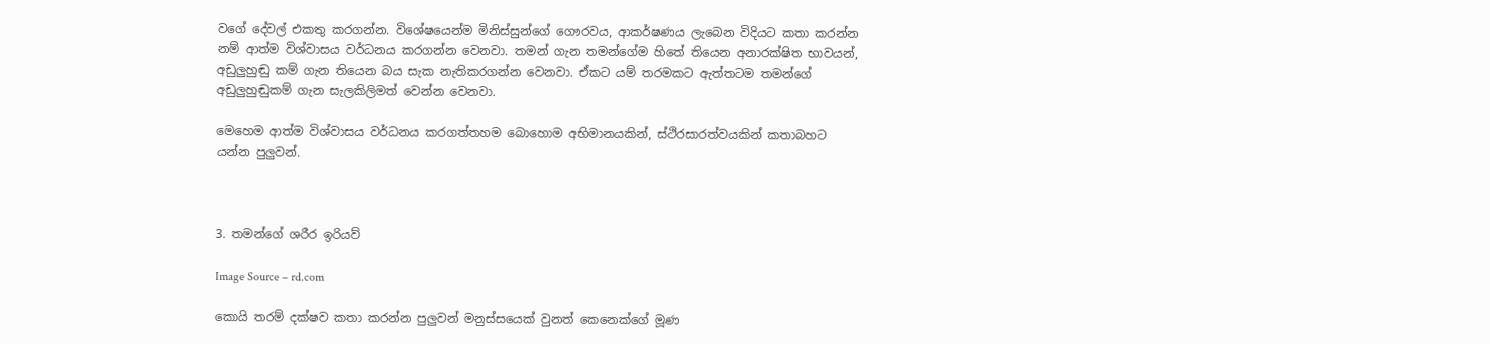වගේ දේවල් එකතු කරගන්න. විශේෂයෙන්ම මිනිස්සුන්ගේ ගෞරවය, ආකර්ෂණය ලැබෙන විදියට කතා කරන්න නම් ආත්ම විශ්වාසය වර්ධනය කරගන්න වෙනවා. තමන් ගැන තමන්ගේම හිතේ තියෙන අනාරක්ෂිත භාවයන්, අඩුලුහුඬු කම් ගැන තියෙන බය සැක නැතිකරගන්න වෙනවා. ඒකට යම් තරමකට ඇත්තටම තමන්ගේ අඩුලුහුඬුකම් ගැන සැලකිලිමත් වෙන්න වෙනවා.

මෙහෙම ආත්ම විශ්වාසය වර්ධනය කරගත්තහම බොහොම අභිමානයකින්, ස්ථිරසාරත්වයකින් කතාබහට යන්න පුලුවන්.



3. තමන්ගේ ශරීර ඉරියව්

Image Source – rd.com

කොයි තරම් දක්ෂව කතා කරන්න පුලුවන් මනුස්සයෙක් වුනත් කෙනෙක්ගේ මූණ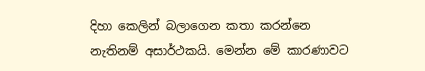දිහා කෙලින් බලාගෙන කතා කරන්නෙ නැතිනම් අසාර්ථකයි. මෙන්න මේ කාරණාවට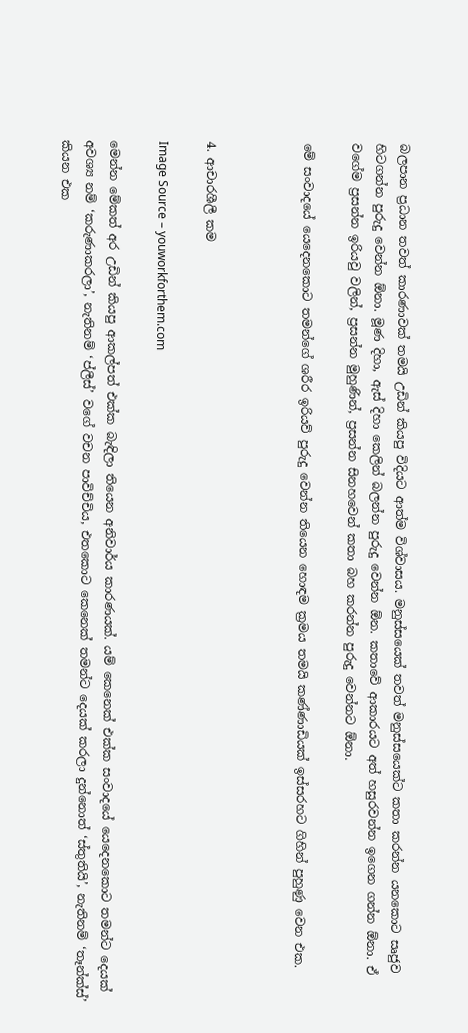බලපාන ප්‍රධාන තවත් කාරණාවක් තමයි උඩින් කියපු විදියට ආත්ම විශ්වාසය. මනුස්සයෙක් තවත් මනුස්සයෙක්ට කතා කරන්න යනකොට සෘජුව හිටගන්න පුරුදු වෙන්න ඕනා. මූණ දිහා, ඇස් දිහා කෙලින් බලන්න පුරුදු වෙන්න ඕන. කතාවේ ආකාරයට අත් හසුරවන්න ඉගෙන ගන්න ඕනා. ඒ වගේම ප්‍රසන්න ඉරියවු වලින්, ප්‍රසන්න මුහුණින්, ප්‍රසන්න සිනහවෙන් කතා බහ කරන්න පුරුදු වෙන්නට ඕනා.

මේ සංවාදයේ යෙදෙනකොට තමන්ගේ ශරීර ඉරියව් පුරුදු වෙන්න තියෙන හොඳම ක්‍රමය තමයි කණ්ණාඩියක් ඉස්සරහට ගිහින් පුහුණු වෙන එක.



4. ආචාරශීලී කම

Image Source – youworkforthem.com

මෙන්න මේකත් අර උඩින් කියපු ආකල්පත් එක්ක බැඳිලා තියෙන අනිවාර්ය කාරණයක්. යම් කෙනෙක් එක්ක සංවාදයේ යෙදෙනකොට තමන්ට දෙයක් අවශ්‍ය නම් ‘කරුණාකරලා’, නැතිනම් ‘ප්ලීස්’ වගේ වචන පාවිච්චිය, එතකොට කෙනෙක් තමන්ට දෙයක් කරලා දුන්නොත් ‘ස්තුතියි’, නැතිනම් ‘තෑන්ක්ස්’ කියන එක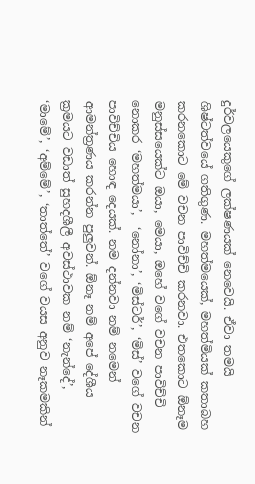දුර්වලයෙකුගේ ලක්ෂණයක් නෙවෙයි. ඒවා තමයි ශිෂ්ටත්වයේ ගතිගුණ. මහත්මයෙක්, මහත්මියක් කතාබහ කරනකොට මේ වචන පාවිච්චි කරනවා. එතකොට ඕනෑම මනුස්සයෙක්ට ඔයා, මෙයා, ඔහේ වගේ වචන පාවිච්චි නොකර ‘මහත්මයා’,  ‘නෝනා’, ‘මිස්ටර්’, ‘මිස්’ වගේ වචන පාවිච්චිය හොඳ දෙයක්. නම දන්නවා නම් නමෙන් ආමන්ත්‍රණය කරන්න පුලුවන්. ඕනෑ නම් අපේ දේශීය ක්‍රමයට වඩාත් සුහදශීලී අවස්ථාවක නම් ‘නැන්දේ’, ‘මාමේ’, ‘අම්මේ’, ‘තාත්තේ’ වගේ වයස අනුව නෑකමකින්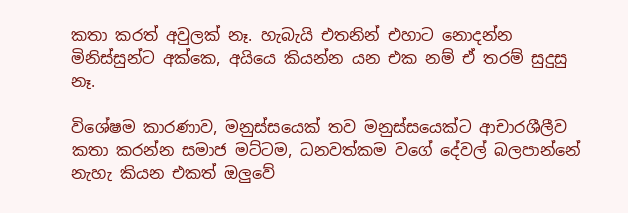කතා කරත් අවුලක් නෑ. හැබැයි එතනින් එහාට නොදන්න මිනිස්සුන්ට අක්කෙ, අයියෙ කියන්න යන එක නම් ඒ තරම් සුදුසු නෑ.

විශේෂම කාරණාව, මනුස්සයෙක් තව මනුස්සයෙක්ට ආචාරශීලීව කතා කරන්න සමාජ මට්ටම, ධනවත්කම වගේ දේවල් බලපාන්නේ නැහැ කියන එකත් ඔලුවේ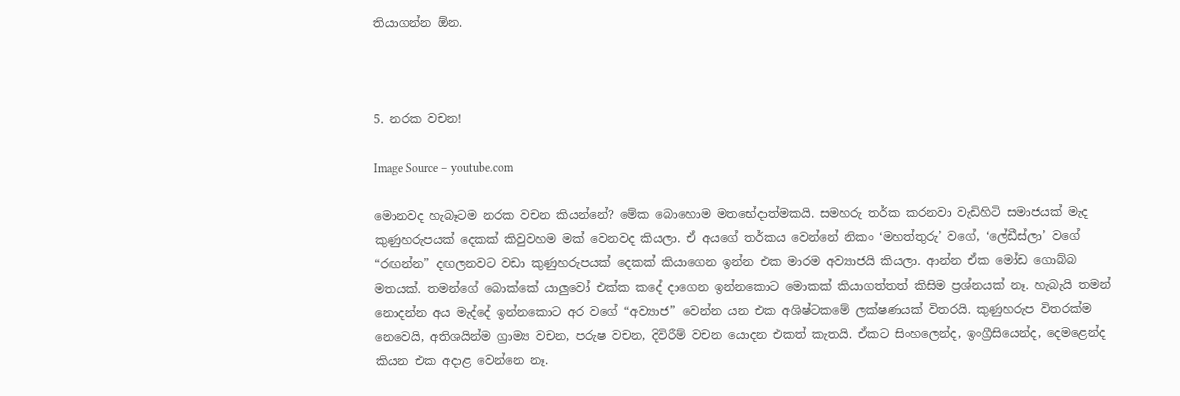තියාගන්න ඕන.



5. නරක වචන!

Image Source – youtube.com

මොනවද හැබෑටම නරක වචන කියන්නේ? මේක බොහොම මතභේදාත්මකයි. සමහරු තර්ක කරනවා වැඩිහිටි සමාජයක් මැද කුණුහරුපයක් දෙකක් කිවුවහම මක් වෙනවද කියලා. ඒ අයගේ තර්කය වෙන්නේ නිකං ‘මහත්තුරු’ වගේ, ‘ලේඩීස්ලා’ වගේ “රඟන්න” දඟලනවට වඩා කුණුහරුපයක් දෙකක් කියාගෙන ඉන්න එක මාරම අව්‍යාජයි කියලා. ආන්න ඒක මෝඩ ගොබ්බ මතයක්. තමන්ගේ බොක්කේ යාලුවෝ එක්ක කදේ දාගෙන ඉන්නකොට මොකක් කියාගත්තත් කිසිම ප්‍රශ්නයක් නෑ. හැබැයි තමන් නොදන්න අය මැද්දේ ඉන්නකොට අර වගේ “අව්‍යාජ” වෙන්න යන එක අශිෂ්ටකමේ ලක්ෂණයක් විතරයි. කුණුහරුප විතරක්ම නෙවෙයි, අතිශයින්ම ග්‍රාම්‍ය වචන, පරුෂ වචන, දිවිරීම් වචන යොදන එකත් කැතයි. ඒකට සිංහලෙන්ද, ඉංග්‍රීසියෙන්ද, දෙමළෙන්ද කියන එක අදාළ වෙන්නෙ නෑ.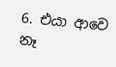6. එයා ආවෙ නෑ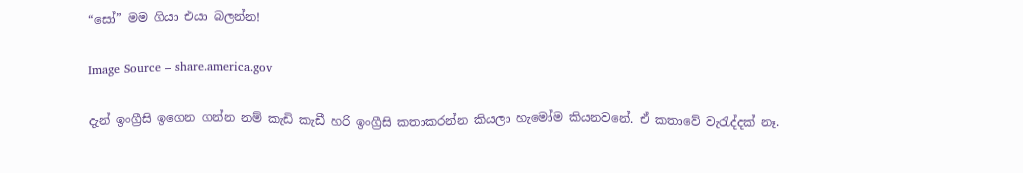“සෝ” මම ගියා එයා බලන්න!

Image Source – share.america.gov

දැන් ඉංග්‍රීසි ඉගෙන ගන්න නම් කැඩි කැඩී හරි ඉංග්‍රීසි කතාකරන්න කියලා හැමෝම කියනවනේ. ඒ කතාවේ වැ‍රැද්දක් නෑ.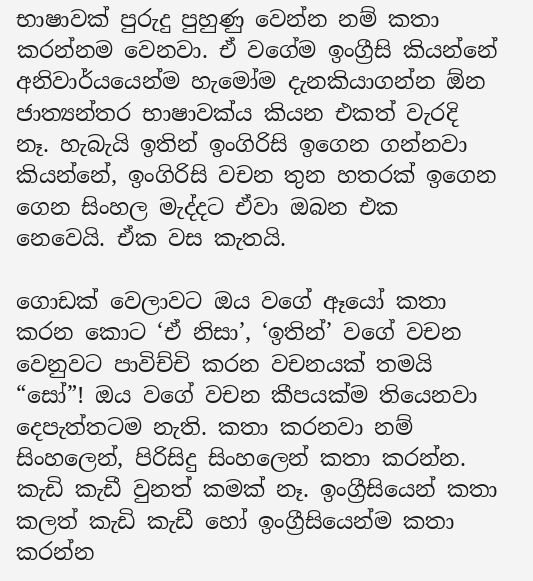භාෂාවක් පුරුදු පුහුණු වෙන්න නම් කතා කරන්නම වෙනවා. ඒ වගේම ඉංග්‍රීසි කියන්නේ අනිවාර්යයෙන්ම හැමෝම දැනකියාගන්න ඕන ජාත්‍යන්තර භාෂාවක්ය කියන එකත් වැරදි නෑ. හැබැයි ඉතින් ඉංගිරිසි ඉගෙන ගන්නවා කියන්නේ, ඉංගිරිසි වචන තුන හතරක් ඉගෙන ගෙන සිංහල මැද්දට ඒවා ඔබන එක නෙවෙයි. ඒක වස කැතයි.

ගොඩක් වෙලාවට ඔය වගේ ඈයෝ කතා කරන කොට ‘ඒ නිසා’, ‘ඉතින්’ වගේ වචන වෙනුවට පාවිච්චි කරන වචනයක් තමයි “සෝ”! ඔය වගේ වචන කීපයක්ම තියෙනවා දෙපැත්තටම නැති. කතා කරනවා නම් සිංහලෙන්, පිරිසිදු සිංහලෙන් කතා කරන්න. කැඩි කැඩී වුනත් කමක් නෑ. ඉංග්‍රීසියෙන් කතා කලත් කැඩි කැඩී හෝ ඉංග්‍රීසියෙන්ම කතා කරන්න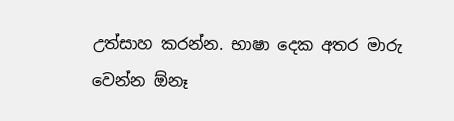උත්සාහ කරන්න. භාෂා දෙක අතර මාරු වෙන්න ඕනෑ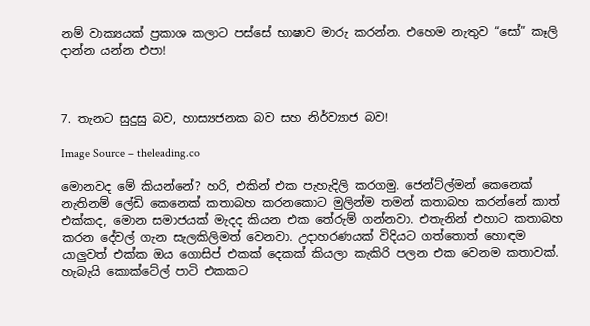නම් වාක්‍යයක් ප්‍රකාශ කලාට පස්සේ භාෂාව මාරු කරන්න. එහෙම නැතුව “සෝ” කෑලි දාන්න යන්න එපා!



7. තැනට සුදුසු බව, හාස්‍යජනක බව සහ නිර්ව්‍යාජ බව!

Image Source – theleading.co

මොනවද මේ කියන්නේ? හරි, එකින් එක පැහැදිලි කරගමු. ජෙන්ට්ල්මන් කෙනෙක් නැතිනම් ලේඩි කෙනෙක් කතාබහ කරනකොට මුලින්ම තමන් කතාබහ කරන්නේ කාත් එක්කද, මොන සමාජයක් මැදද කියන එක තේරුම් ගන්නවා. එතැනින් එහාට කතාබහ කරන දේවල් ගැන සැලකිලිමත් වෙනවා. උදාහරණයක් විදියට ගත්තොත් හොඳම යාලුවත් එක්ක ඔය ගොසිප් එකක් දෙකක් කියලා කැකිරි පලන එක වෙනම කතාවක්. හැබැයි කොක්ටේල් පාටි එකකට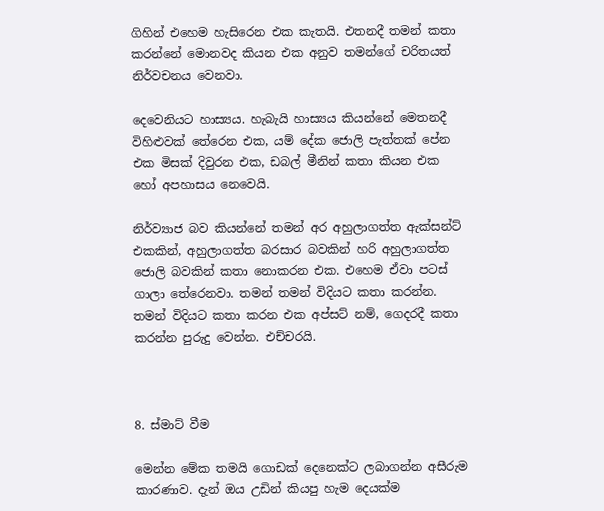ගිහින් එහෙම හැසිරෙන එක කැතයි. එතනදී තමන් කතා කරන්නේ මොනවද කියන එක අනුව තමන්ගේ චරිතයත් නිර්වචනය වෙනවා.

දෙවෙනියට හාස්‍යය. හැබැයි හාස්‍යය කියන්නේ මෙතනදී විහිළුවක් තේරෙන එක, යම් දේක ජොලි පැත්තක් පේන එක මිසක් දිවුරන එක, ඩබල් මීනින් කතා කියන එක හෝ අපහාසය නෙවෙයි.

නිර්ව්‍යාජ බව කියන්නේ තමන් අර අහුලාගත්ත ඇක්සන්ට් එකකින්, අහුලාගත්ත බරසාර බවකින් හරි අහුලාගත්ත ජොලි බවකින් කතා නොකරන එක. එහෙම ඒවා පටස් ගාලා තේරෙනවා. තමන් තමන් විදියට කතා කරන්න. තමන් විදියට කතා කරන එක අප්සට් නම්, ගෙදරදී කතා කරන්න පුරුදු වෙන්න. එච්චරයි.



8. ස්මාට් වීම

මෙන්න මේක තමයි ගොඩක් දෙනෙක්ට ලබාගන්න අසීරුම කාරණාව. දැන් ඔය උඩින් කියපු හැම දෙයක්ම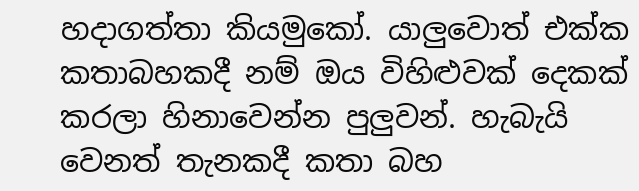හදාගත්තා කියමුකෝ. යාලුවොත් එක්ක කතාබහකදී නම් ඔය විහිළුවක් දෙකක් කරලා හිනාවෙන්න පුලුවන්. හැබැයි වෙනත් තැනකදී කතා බහ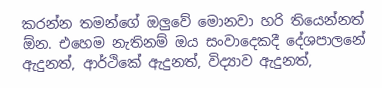කරන්න තමන්ගේ ඔලුවේ මොනවා හරි තියෙන්නත් ඕන. එහෙම නැතිනම් ඔය සංවාදෙකදී දේශපාලනේ ඇදුනත්, ආර්ථිකේ ඇදුනත්, විද්‍යාව ඇදුනත්,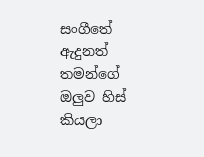සංගීතේ ඇදුනත් තමන්ගේ ඔලුව හිස් කියලා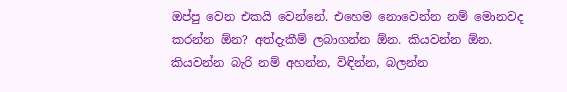ඔප්පු වෙන එකයි වෙන්නේ. එහෙම නොවෙන්න නම් මොනවද කරන්න ඕන? අත්දැකීම් ලබාගන්න ඕන. කියවන්න ඕන. කියවන්න බැරි නම් අහන්න, විඳින්න, බලන්න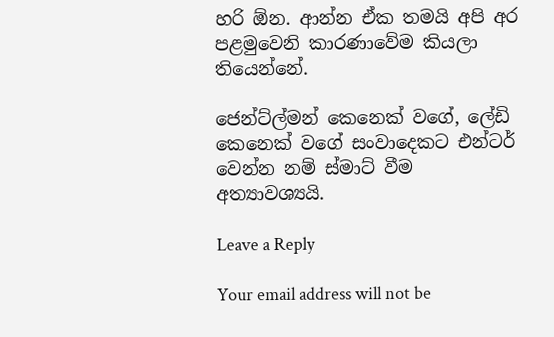හරි ඕන. ආන්න ඒක තමයි අපි අර පළමුවෙනි කාරණාවේම කියලා තියෙන්නේ.

ජෙන්ට්ල්මන් කෙනෙක් වගේ, ලේඩි කෙනෙක් වගේ සංවාදෙකට එන්ටර් වෙන්න නම් ස්මාට් වීම අත්‍යාවශ්‍යයි.

Leave a Reply

Your email address will not be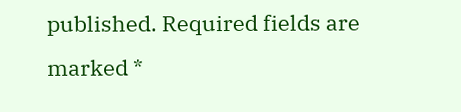published. Required fields are marked *